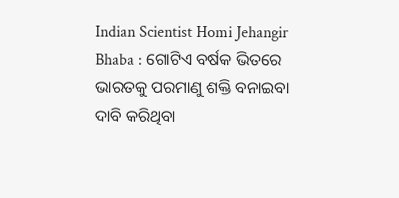Indian Scientist Homi Jehangir Bhaba : ଗୋଟିଏ ବର୍ଷକ ଭିତରେ ଭାରତକୁ ପରମାଣୁ ଶକ୍ତି ବନାଇବା ଦାବି କରିଥିବା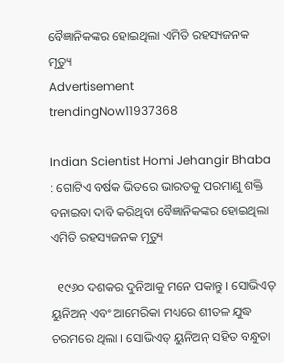ବୈଜ୍ଞାନିକଙ୍କର ହୋଇଥିଲା ଏମିତି ରହସ୍ୟଜନକ ମୃତ୍ୟୁ
Advertisement
trendingNow11937368

Indian Scientist Homi Jehangir Bhaba : ଗୋଟିଏ ବର୍ଷକ ଭିତରେ ଭାରତକୁ ପରମାଣୁ ଶକ୍ତି ବନାଇବା ଦାବି କରିଥିବା ବୈଜ୍ଞାନିକଙ୍କର ହୋଇଥିଲା ଏମିତି ରହସ୍ୟଜନକ ମୃତ୍ୟୁ

  ୧୯୬୦ ଦଶକର ଦୁନିଆକୁ ମନେ ପକାନ୍ତୁ । ସୋଭିଏତ୍ ୟୁନିଅନ୍ ଏବଂ ଆମେରିକା ମଧ୍ୟରେ ଶୀତଳ ଯୁଦ୍ଧ ଚରମରେ ଥିଲା । ସୋଭିଏତ୍ ୟୁନିଅନ୍ ସହିତ ବନ୍ଧୁତା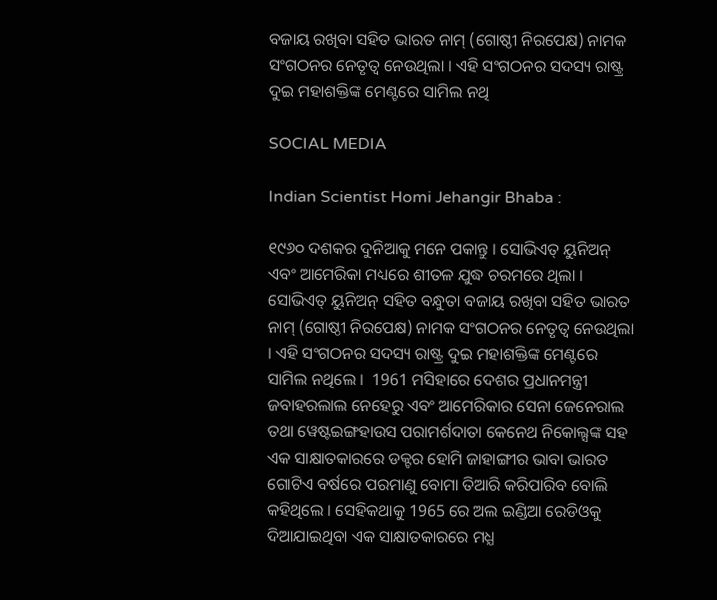ବଜାୟ ରଖିବା ସହିତ ଭାରତ ନାମ୍ (ଗୋଷ୍ଠୀ ନିରପେକ୍ଷ) ନାମକ ସଂଗଠନର ନେତୃତ୍ୱ ନେଉଥିଲା । ଏହି ସଂଗଠନର ସଦସ୍ୟ ରାଷ୍ଟ୍ର ଦୁଇ ମହାଶକ୍ତିଙ୍କ ମେଣ୍ଟରେ ସାମିଲ ନଥି

SOCIAL MEDIA

Indian Scientist Homi Jehangir Bhaba :

୧୯୬୦ ଦଶକର ଦୁନିଆକୁ ମନେ ପକାନ୍ତୁ । ସୋଭିଏତ୍ ୟୁନିଅନ୍ ଏବଂ ଆମେରିକା ମଧ୍ୟରେ ଶୀତଳ ଯୁଦ୍ଧ ଚରମରେ ଥିଲା । ସୋଭିଏତ୍ ୟୁନିଅନ୍ ସହିତ ବନ୍ଧୁତା ବଜାୟ ରଖିବା ସହିତ ଭାରତ ନାମ୍ (ଗୋଷ୍ଠୀ ନିରପେକ୍ଷ) ନାମକ ସଂଗଠନର ନେତୃତ୍ୱ ନେଉଥିଲା । ଏହି ସଂଗଠନର ସଦସ୍ୟ ରାଷ୍ଟ୍ର ଦୁଇ ମହାଶକ୍ତିଙ୍କ ମେଣ୍ଟରେ ସାମିଲ ନଥିଲେ ।  1961 ମସିହାରେ ଦେଶର ପ୍ରଧାନମନ୍ତ୍ରୀ ଜବାହରଲାଲ ନେହେରୁ ଏବଂ ଆମେରିକାର ସେନା ଜେନେରାଲ ତଥା ୱେଷ୍ଟଇଙ୍ଗହାଉସ ପରାମର୍ଶଦାତା କେନେଥ ନିକୋଲ୍ସଙ୍କ ସହ ଏକ ସାକ୍ଷାତକାରରେ ଡକ୍ଟର ହୋମି ଜାହାଙ୍ଗୀର ଭାବା ଭାରତ ଗୋଟିଏ ବର୍ଷରେ ପରମାଣୁ ବୋମା ତିଆରି କରିପାରିବ ବୋଲି କହିଥିଲେ । ସେହିକଥାକୁ 1965 ରେ ଅଲ ଇଣ୍ଡିଆ ରେଡିଓକୁ ଦିଆଯାଇଥିବା ଏକ ସାକ୍ଷାତକାରରେ ମଧ୍ଯ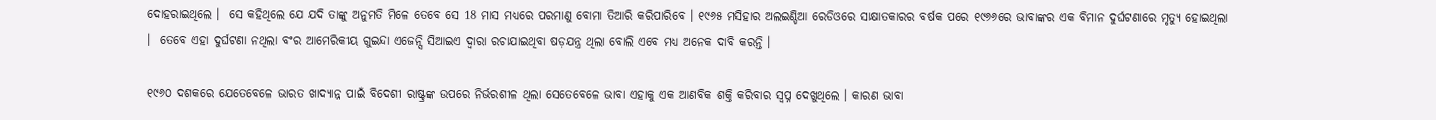ଦୋହରାଇଥିଲେ ।  ସେ କହିଥିଲେ ଯେ ଯଦି ତାଙ୍କୁ ଅନୁମତି ମିଳେ ତେବେ ସେ 18 ମାସ ମଧ୍ୟରେ ପରମାଣୁ ବୋମା ତିଆରି କରିପାରିବେ । ୧୯୬୫ ମସିହାର ଅଲଇଣ୍ଡିଆ ରେଡିଓରେ ସାକ୍ଷାତକାରର ବର୍ଷକ ପରେ ୧୯୬୬ରେ ଭାବାଙ୍କର ଏକ ବିମାନ ଦୁର୍ଘଟଣାରେ ମୃତ୍ୟୁ ହୋଇଥିଲା ।  ତେବେ ଏହା ଦୁର୍ଘଟଣା ନଥିଲା ବଂର ଆମେରିକୀୟ ଗୁଇନ୍ଦା ଏଜେନ୍ସି ସିଆଇଏ ଦ୍ୱାରା ରଚାଯାଇଥିବା ଷଡ଼ଯନ୍ତ୍ର ଥିଲା ବୋଲି ଏବେ ମଧ୍ଯ ଅନେକ ଦାବି କରନ୍ତି ।

୧୯୬୦ ଦଶକରେ ଯେତେବେଳେ ଭାରତ ଖାଦ୍ୟାନ୍ନ ପାଇଁ ବିଦେଶୀ ରାଷ୍ଟ୍ରଙ୍କ ଉପରେ ନିର୍ଭରଶୀଳ ଥିଲା ସେତେବେଳେ ଭାବା ଏହାକୁ ଏକ ଆଣବିକ ଶକ୍ତି କରିବାର ସ୍ୱପ୍ନ ଦେଖୁଥିଲେ । କାରଣ ଭାବା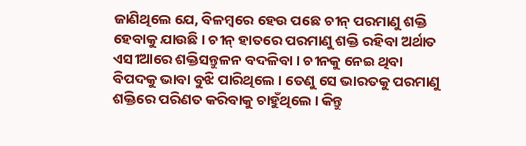ଜାଣିଥିଲେ ଯେ, ବିଳମ୍ବରେ ହେଉ ପଛେ ଚୀନ୍ ପରମାଣୁ ଶକ୍ତି ହେବାକୁ ଯାଉଛି । ଚୀନ୍ ହାତରେ ପରମାଣୁ ଶକ୍ତି ରହିବା ଅର୍ଥାତ ଏସୀଆରେ ଶକ୍ତିସନ୍ତୁଳନ ବଦଳିବା । ଚୀନକୁ ନେଇ ଥିବା ବିପଦକୁ ଭାବା ବୁଝି ପାରିଥିଲେ । ତେଣୁ ସେ ଭାରତକୁ ପରମାଣୁ ଶକ୍ତିରେ ପରିଣତ କରିବାକୁ ଚାହୁଁଥିଲେ । କିନ୍ତୁ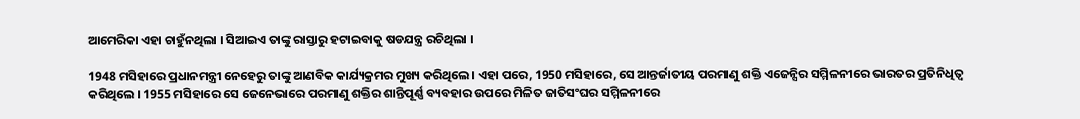ଆମେରିକା ଏହା ଚାହୁଁନଥିଲା । ସିଆଇଏ ତାଙ୍କୁ ରାସ୍ତାରୁ ହଟାଇବାକୁ ଷଡଯନ୍ତ୍ର ରଚିଥିଲା ।

1948 ମସିହାରେ ପ୍ରଧାନମନ୍ତ୍ରୀ ନେହେରୁ ତାଙ୍କୁ ଆଣବିକ କାର୍ଯ୍ୟକ୍ରମର ମୁଖ୍ୟ କରିଥିଲେ। ଏହା ପରେ, 1950 ମସିହାରେ, ସେ ଆନ୍ତର୍ଜାତୀୟ ପରମାଣୁ ଶକ୍ତି ଏଜେନ୍ସିର ସମ୍ମିଳନୀରେ ଭାରତର ପ୍ରତିନିଧିତ୍ୱ କରିଥିଲେ । 1955 ମସିହାରେ ସେ ଜେନେଭାରେ ପରମାଣୁ ଶକ୍ତିର ଶାନ୍ତିପୂର୍ଣ୍ଣ ବ୍ୟବହାର ଉପରେ ମିଳିତ ଜାତିସଂଘର ସମ୍ମିଳନୀରେ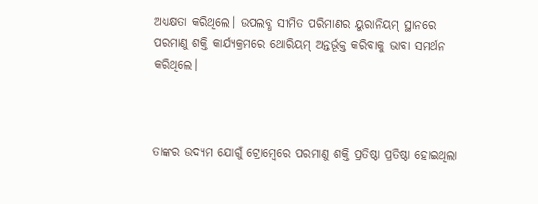ଅଧ୍ୟକ୍ଷତା କରିଥିଲେ। ଉପଲବ୍ଧ ସୀମିତ ପରିମାଣର ୟୁରାନିୟମ୍ ସ୍ଥାନରେ ପରମାଣୁ ଶକ୍ତି କାର୍ଯ୍ୟକ୍ରମରେ ଥୋରିୟମ୍ ଅନ୍ତର୍ଭୂକ୍ତ କରିବାକୁ ଭାବା ସମର୍ଥନ କରିଥିଲେ।



ତାଙ୍କର ଉଦ୍ୟମ ଯୋଗୁଁ ଟ୍ରୋମ୍ବେରେ ପରମାଣୁ ଶକ୍ତି ପ୍ରତିଷ୍ଠା ପ୍ରତିଷ୍ଠା ହୋଇଥିଲା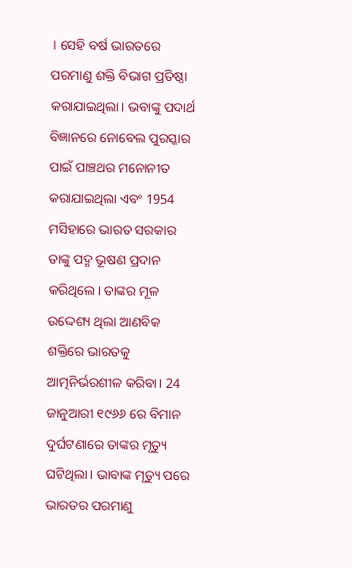। ସେହି ବର୍ଷ ଭାରତରେ ପରମାଣୁ ଶକ୍ତି ବିଭାଗ ପ୍ରତିଷ୍ଠା କରାଯାଇଥିଲା। ଭବାଙ୍କୁ ପଦାର୍ଥ ବିଜ୍ଞାନରେ ନୋବେଲ ପୁରସ୍କାର ପାଇଁ ପାଞ୍ଚଥର ମନୋନୀତ କରାଯାଇଥିଲା ଏବଂ 1954 ମସିହାରେ ଭାରତ ସରକାର ତାଙ୍କୁ ପଦ୍ମ ଭୂଷଣ ପ୍ରଦାନ କରିଥିଲେ। ତାଙ୍କର ମୂଳ ଉଦ୍ଦେଶ୍ୟ ଥିଲା ଆଣବିକ ଶକ୍ତିରେ ଭାରତକୁ ଆତ୍ମନିର୍ଭରଶୀଳ କରିବା। 24 ଜାନୁଆରୀ ୧୯୬୬ ରେ ବିମାନ ଦୁର୍ଘଟଣାରେ ତାଙ୍କର ମୃତ୍ୟୁ ଘଟିଥିଲା। ଭାବାଙ୍କ ମୃତ୍ୟୁ ପରେ ଭାରତର ପରମାଣୁ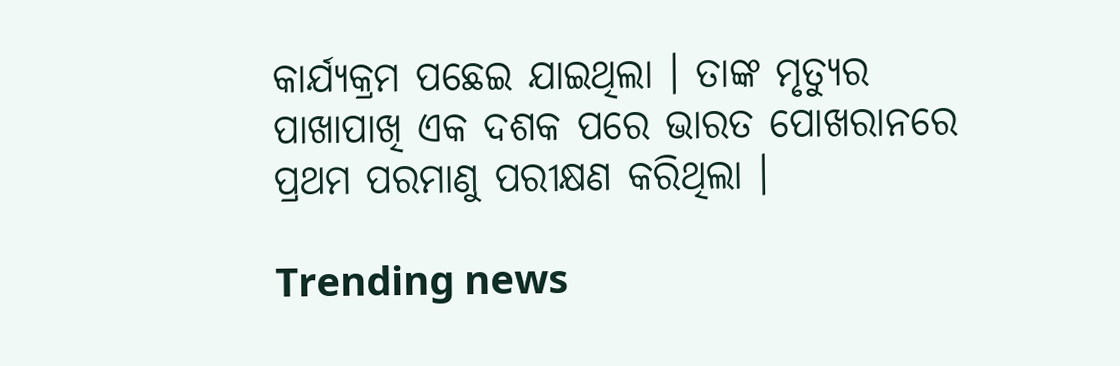କାର୍ଯ୍ୟକ୍ରମ ପଛେଇ ଯାଇଥିଲା । ତାଙ୍କ ମୃତ୍ୟୁର ପାଖାପାଖି ଏକ ଦଶକ ପରେ ଭାରତ ପୋଖରାନରେ ପ୍ରଥମ ପରମାଣୁ ପରୀକ୍ଷଣ କରିଥିଲା ।

Trending news